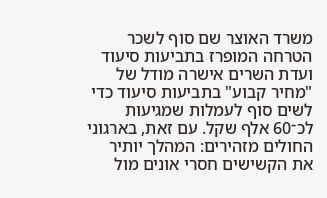משרד האוצר שם סוף לשכר הטרחה המופרז בתביעות סיעוד
ועדת השרים אישרה מודל של "מחיר קבוע" בתביעות סיעוד כדי לשים סוף לעמלות שמגיעות לכ־60 אלף שקל. עם זאת, בארגוני החולים מזהירים: המהלך יותיר את הקשישים חסרי אונים מול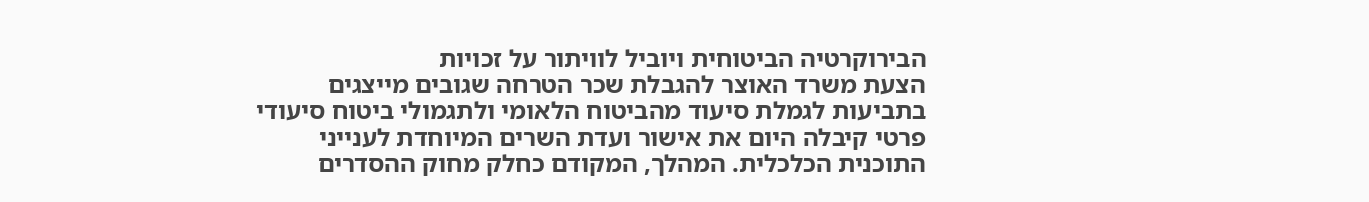הבירוקרטיה הביטוחית ויוביל לוויתור על זכויות
הצעת משרד האוצר להגבלת שכר הטרחה שגובים מייצגים בתביעות לגמלת סיעוד מהביטוח הלאומי ולתגמולי ביטוח סיעודי פרטי קיבלה היום את אישור ועדת השרים המיוחדת לענייני התוכנית הכלכלית. המהלך, המקודם כחלק מחוק ההסדרים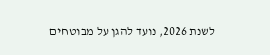לשנת 2026, נועד להגן על מבוטחים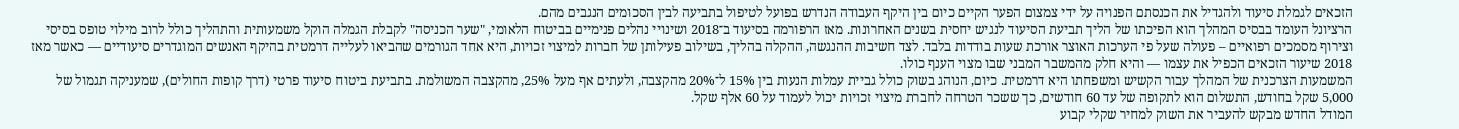הזכאים לגמלת סיעוד ולהגדיל את הכנסתם הפנויה על ידי צמצום הפער הקיים כיום בין היקף העבודה הנדרש בפועל לטיפול בתביעה לבין הסכומים הנגבים מהם.
הרציונל העומד בבסיס המהלך הוא הפיכתו של הליך תביעת הסיעוד לנגיש יחסית בשנים האחרונות. מאז הרפורמה בסיעוד ב־2018 ושינויי נהלים פנימיים בביטוח הלאומי, "שער הכניסה" לקבלת הגמלה הוקל משמעותית והתהליך כולל לרוב מילוי טופס בסיסי וצירוף מסמכים רפואיים – פעולה שעל פי הערכות האוצר אורכת שעות בודדות בלבד. לצד חשיבות ההנגשה, ההקלה בהליך, בשילוב פעילותן של חברות למיצוי זכויות, היא אחד הגורמים שהביאו לעלייה דרמטית בהיקף האנשים המוגדרים סיעודיים — כאשר מאז 2018 שיעור הזכאים הכפיל את עצמו — והיא חלק מהמשבר המבני שבו מצוי הענף כולו.
המשמעות הצרכנית של המהלך עבור הקשיש ומשפחתו היא דרמטית. כיום, הנוהג בשוק כולל גביית עמלות הנעות בין 15% ל־20% מהקצבה, ולעתים אף מעל 25%, מהקצבה המשולמת. בתביעת ביטוח סיעוד פרטי (דרך קופות החולים), שמעניקה תגמול של 5,000 שקל בחודש, התשלום הוא לתקופה של עד 60 חודשים, כך ששכר הטרחה לחברת מיצוי זכויות יכול לעמוד על 60 אלף שקל.
המודל החדש מבקש להעביר את השוק למחיר שקלי קבוע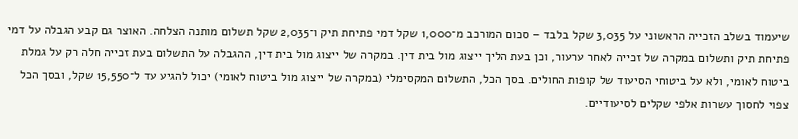שיעמוד בשלב הזכייה הראשוני על 3,035 שקל בלבד – סכום המורכב מ־1,000 שקל דמי פתיחת תיק ו־2,035 שקל תשלום מותנה הצלחה. האוצר גם קבע הגבלה על דמי פתיחת תיק ותשלום במקרה של זכייה לאחר ערעור, וכן בעת הליך ייצוג מול בית דין. במקרה של ייצוג מול בית דין, ההגבלה על התשלום בעת זכייה חלה רק על גמלת ביטוח לאומי, ולא על ביטוחי הסיעוד של קופות החולים. בסך הכל, התשלום המקסימלי (במקרה של ייצוג מול ביטוח לאומי) יכול להגיע עד ל־15,550 שקל, ובסך הכל צפוי לחסוך עשרות אלפי שקלים לסיעודיים.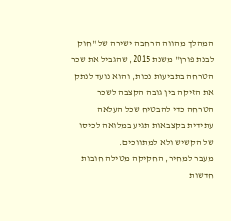המהלך מהווה הרחבה ישירה של "חוק לבנת פורן" משנת 2015, שהגביל את שכר הטרחה בתביעות נכות, והוא נועד לנתק את הזיקה בין גובה הקצבה לשכר הטרחה כדי להבטיח שכל העלאה עתידית בקצבאות תגיע במלואה לכיסו של הקשיש ולא למתווכים.
מעבר למחיר, החקיקה מטילה חובות חדשות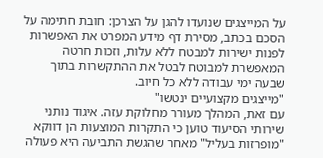על המייצגים שנועדו להגן על הצרכן: חובת חתימה על הסכם בכתב, מסירת דף מידע המפרט את האפשרות לפנות ישירות למבטח ללא עלות, וזכות חרטה המאפשרת למבוטח לבטל את ההתקשרות בתוך שבעה ימי עבודה ללא כל חיוב.
"מייצגים מקצועיים ינטשו"
עם זאת, המהלך מעורר מחלוקת עזה. איגוד נותני שירותי הסיעוד טוען כי התקרות המוצעות הן דווקא "מופרזות בעליל" מאחר שהגשת התביעה היא פעולה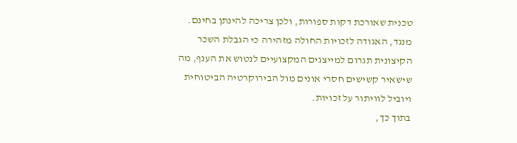טכנית שאורכת דקות ספורות, ולכן צריכה להינתן בחינם. מנגד, האגודה לזכויות החולה מזהירה כי הגבלת השכר הקיצונית תגרום למייצגים המקצועיים לנטוש את הענף, מה שישאיר קשישים חסרי אונים מול הבירוקרטיה הביטוחית ויוביל לוויתור על זכויות.
בתוך כך,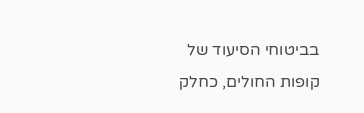בביטוחי הסיעוד של קופות החולים, כחלק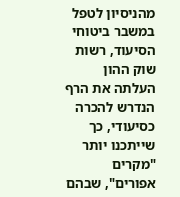מהניסיון לטפל במשבר ביטוחי הסיעוד, רשות שוק ההון העלתה את הרף הנדרש להכרה כסיעודי, כך שייתכנו יותר "מקרים אפורים", שבהם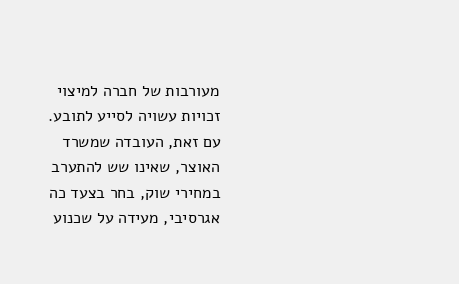מעורבות של חברה למיצוי זכויות עשויה לסייע לתובע.
עם זאת, העובדה שמשרד האוצר, שאינו שש להתערב במחירי שוק, בחר בצעד כה אגרסיבי, מעידה על שכנוע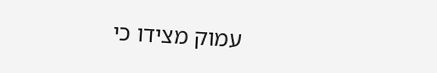עמוק מצידו כי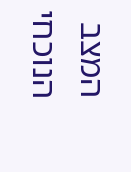המצב הנוכחי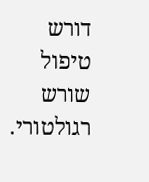דורש טיפול שורש רגולטורי.